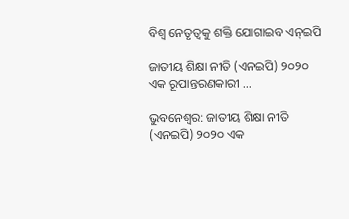ବିଶ୍ୱ ନେତୃତ୍ୱକୁ ଶକ୍ତି ଯୋଗାଇବ ଏନ୍‌ଇପି

ଜାତୀୟ ଶିକ୍ଷା ନୀତି (ଏନଇପି) ୨୦୨୦ ଏକ ରୂପାନ୍ତରଣକାରୀ …

ଭୁବନେଶ୍ୱର: ଜାତୀୟ ଶିକ୍ଷା ନୀତି (ଏନଇପି) ୨୦୨୦ ଏକ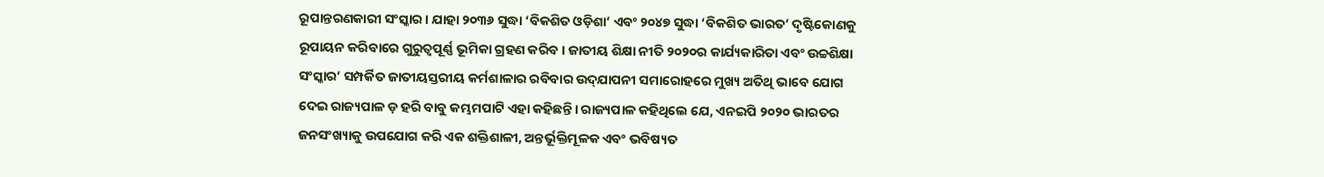ରୂପାନ୍ତରଣକାରୀ ସଂସ୍କାର। ଯାହା ୨୦୩୬ ସୁଦ୍ଧା ‘ବିକଶିତ ଓଡ଼ିଶା’ ଏବଂ ୨୦୪୭ ସୁଦ୍ଧା ‘ବିକଶିତ ଭାରତ’ ଦୃଷ୍ଟିକୋଣକୁ ରୂପାୟନ କରିବାରେ ଗୁରୁତ୍ୱପୂର୍ଣ୍ଣ ଭୂମିକା ଗ୍ରହଣ କରିବ। ଜାତୀୟ ଶିକ୍ଷା ନୀତି ୨୦୨୦ର କାର୍ଯ୍ୟକାରିତା ଏବଂ ଉଚ୍ଚଶିକ୍ଷା ସଂସ୍କାର’ ସମ୍ପର୍କିତ ଜାତୀୟସ୍ତରୀୟ କର୍ମଶାଳାର ରବିବାର ଉଦ୍‌ଯାପନୀ ସମାରୋହରେ ମୁଖ୍ୟ ଅତିଥି ଭାବେ ଯୋଗ ଦେଇ ରାଜ୍ୟପାଳ ଡ଼ ହରି ବାବୁ କମ୍ଭମପାଟି ଏହା କହିଛନ୍ତି। ରାଜ୍ୟପାଳ କହିଥିଲେ ଯେ, ଏନଇପି ୨୦୨୦ ଭାରତର ଜନସଂଖ୍ୟାକୁ ଉପଯୋଗ କରି ଏକ ଶକ୍ତିଶାଳୀ, ଅନ୍ତର୍ଭୂକ୍ତିମୂଳକ ଏବଂ ଭବିଷ୍ୟତ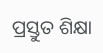ପ୍ରସ୍ତୁତ ଶିକ୍ଷା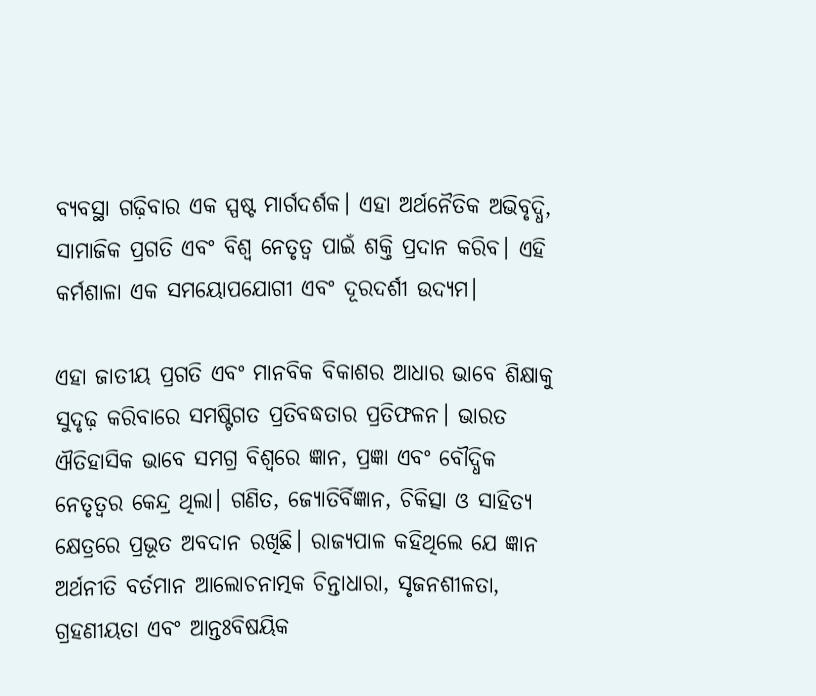ବ୍ୟବସ୍ଥା ଗଢ଼ିବାର ଏକ ସ୍ପଷ୍ଟ ମାର୍ଗଦର୍ଶକ। ଏହା ଅର୍ଥନୈତିକ ଅଭିବୃଦ୍ଧି, ସାମାଜିକ ପ୍ରଗତି ଏବଂ ବିଶ୍ୱ ନେତୃତ୍ୱ ପାଇଁ ଶକ୍ତି ପ୍ରଦାନ କରିବ। ଏହି କର୍ମଶାଳା ଏକ ସମୟୋପଯୋଗୀ ଏବଂ ଦୂରଦର୍ଶୀ ଉଦ୍ୟମ।

ଏହା ଜାତୀୟ ପ୍ରଗତି ଏବଂ ମାନବିକ ବିକାଶର ଆଧାର ଭାବେ ଶିକ୍ଷାକୁ ସୁଦୃଢ଼ କରିବାରେ ସମଷ୍ଟିଗତ ପ୍ରତିବଦ୍ଧତାର ପ୍ରତିଫଳନ। ଭାରତ ଐତିହାସିକ ଭାବେ ସମଗ୍ର ବିଶ୍ୱରେ ଜ୍ଞାନ, ପ୍ରଜ୍ଞା ଏବଂ ବୌଦ୍ଧିକ ନେତୃତ୍ୱର କେନ୍ଦ୍ର ଥିଲା। ଗଣିତ, ଜ୍ୟୋତିର୍ବିଜ୍ଞାନ, ଚିକିତ୍ସା ଓ ସାହିତ୍ୟ କ୍ଷେତ୍ରରେ ପ୍ରଭୂତ ଅବଦାନ ରଖିଛି। ରାଜ୍ୟପାଳ କହିଥିଲେ ଯେ ଜ୍ଞାନ ଅର୍ଥନୀତି ବର୍ତମାନ ଆଲୋଚନାତ୍ମକ ଚିନ୍ତାଧାରା, ସୃଜନଶୀଳତା, ଗ୍ରହଣୀୟତା ଏବଂ ଆନ୍ତଃବିଷୟିକ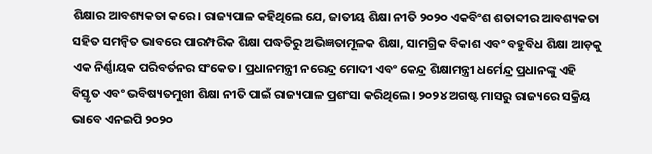ଶିକ୍ଷାର ଆବଶ୍ୟକତା କରେ। ରାଜ୍ୟପାଳ କହିଥିଲେ ଯେ, ଜାତୀୟ ଶିକ୍ଷା ନୀତି ୨୦୨୦ ଏକବିଂଶ ଶତାବ୍ଦୀର ଆବଶ୍ୟକତା ସହିତ ସମନ୍ୱିତ ଭାବରେ ପାରମ୍ପରିକ ଶିକ୍ଷା ପଦ୍ଧତିରୁ ଅଭିଜ୍ଞତାମୂଳକ ଶିକ୍ଷା, ସାମଗ୍ରିକ ବିକାଶ ଏବଂ ବହୁବିଧ ଶିକ୍ଷା ଆଡ଼କୁ ଏକ ନିର୍ଣ୍ଣାୟକ ପରିବର୍ତନର ସଂକେତ। ପ୍ରଧାନମନ୍ତ୍ରୀ ନରେନ୍ଦ୍ର ମୋଦୀ ଏବଂ କେନ୍ଦ୍ର ଶିକ୍ଷାମନ୍ତ୍ରୀ ଧର୍ମେନ୍ଦ୍ର ପ୍ରଧାନଙ୍କୁ ଏହି ବିସ୍ତୃତ ଏବଂ ଭବିଷ୍ୟତମୁଖୀ ଶିକ୍ଷା ନୀତି ପାଇଁ ରାଜ୍ୟପାଳ ପ୍ରଶଂସା କରିଥିଲେ। ୨୦୨୪ ଅଗଷ୍ଟ ମାସରୁ ରାଜ୍ୟରେ ସକ୍ରିୟ ଭାବେ ଏନଇପି ୨୦୨୦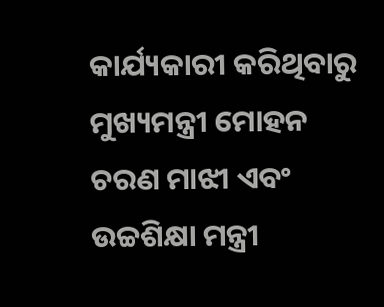କାର୍ଯ୍ୟକାରୀ କରିଥିବାରୁ ମୁଖ୍ୟମନ୍ତ୍ରୀ ମୋହନ ଚରଣ ମାଝୀ ଏବଂ ଉଚ୍ଚଶିକ୍ଷା ମନ୍ତ୍ରୀ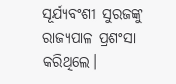ସୂର୍ଯ୍ୟବଂଶୀ ସୁରଜଙ୍କୁ ରାଜ୍ୟପାଳ ପ୍ରଶଂସା କରିଥିଲେ।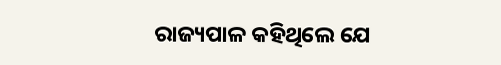ରାଜ୍ୟପାଳ କହିଥିଲେ ଯେ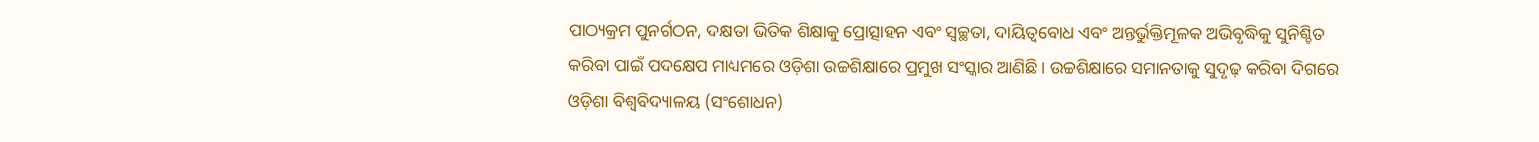ପାଠ୍ୟକ୍ରମ ପୁନର୍ଗଠନ, ଦକ୍ଷତା ଭିତିକ ଶିକ୍ଷାକୁ ପ୍ରୋତ୍ସାହନ ଏବଂ ସ୍ୱଚ୍ଛତା, ଦାୟିତ୍ୱବୋଧ ଏବଂ ଅନ୍ତର୍ଭୁକ୍ତିମୂଳକ ଅଭିବୃଦ୍ଧିକୁ ସୁନିଶ୍ଚିତ କରିବା ପାଇଁ ପଦକ୍ଷେପ ମାଧ୍ୟମରେ ଓଡ଼ିଶା ଉଚ୍ଚଶିକ୍ଷାରେ ପ୍ରମୁଖ ସଂସ୍କାର ଆଣିଛି। ଉଚ୍ଚଶିକ୍ଷାରେ ସମାନତାକୁ ସୁଦୃଢ଼ କରିବା ଦିଗରେ ଓଡ଼ିଶା ବିଶ୍ୱବିଦ୍ୟାଳୟ (ସଂଶୋଧନ)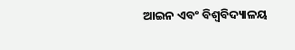ଆଇନ ଏବଂ ବିଶ୍ୱବିଦ୍ୟାଳୟ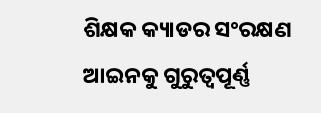ଶିକ୍ଷକ କ୍ୟାଡର ସଂରକ୍ଷଣ ଆଇନକୁ ଗୁରୁତ୍ୱପୂର୍ଣ୍ଣ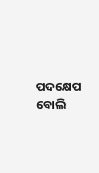ପଦକ୍ଷେପ ବୋଲି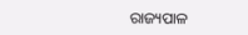ରାଜ୍ୟପାଳ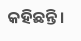କହିଛନ୍ତି।